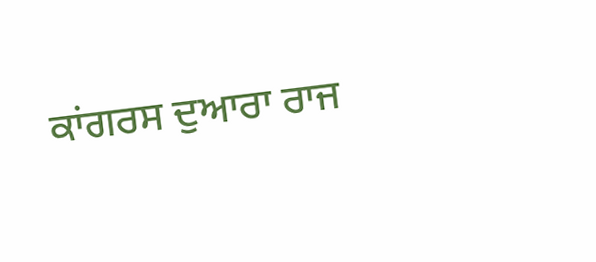ਕਾਂਗਰਸ ਦੁਆਰਾ ਰਾਜ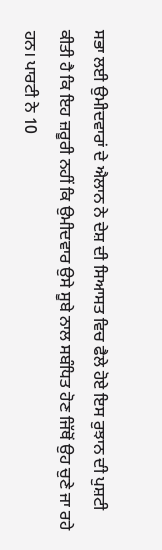ਸਭਾ ਲਈ ਉਮੀਦਵਾਰਾਂ ਦੇ ਐਲਾਨ ਨੇ ਦੇਸ਼ ਦੀ ਸਿਆਸਤ ਵਿਚ ਫੈਲੇ ਹੋਏ ਇਸ ਰੁਝਾਨ ਦੀ ਪੁਸ਼ਟੀ ਕੀਤੀ ਹੈ ਕਿ ਇਹ ਜ਼ਰੂਰੀ ਨਹੀਂ ਕਿ ਉਮੀਦਵਾਰ ਉਸੇ ਸੂਬੇ ਨਾਲ ਸਬੰਧਿਤ ਹੋਣ ਜਿੱਥੋਂ ਉਹ ਚੁਣੇ ਜਾ ਰਹੇ ਹਨ। ਪਾਰਟੀ ਨੇ 10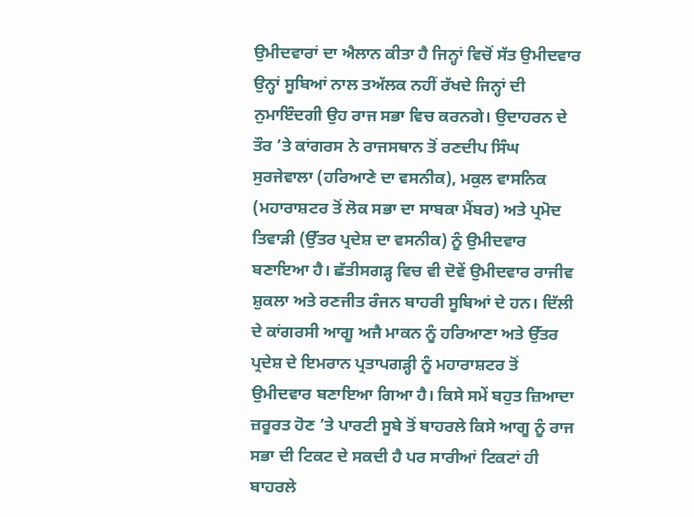ਉਮੀਦਵਾਰਾਂ ਦਾ ਐਲਾਨ ਕੀਤਾ ਹੈ ਜਿਨ੍ਹਾਂ ਵਿਚੋਂ ਸੱਤ ਉਮੀਦਵਾਰ ਉਨ੍ਹਾਂ ਸੂਬਿਆਂ ਨਾਲ ਤਅੱਲਕ ਨਹੀਂ ਰੱਖਦੇ ਜਿਨ੍ਹਾਂ ਦੀ ਨੁਮਾਇੰਦਗੀ ਉਹ ਰਾਜ ਸਭਾ ਵਿਚ ਕਰਨਗੇ। ਉਦਾਹਰਨ ਦੇ ਤੌਰ ’ਤੇ ਕਾਂਗਰਸ ਨੇ ਰਾਜਸਥਾਨ ਤੋਂ ਰਣਦੀਪ ਸਿੰਘ ਸੁਰਜੇਵਾਲਾ (ਹਰਿਆਣੇ ਦਾ ਵਸਨੀਕ), ਮਕੁਲ ਵਾਸਨਿਕ (ਮਹਾਰਾਸ਼ਟਰ ਤੋਂ ਲੋਕ ਸਭਾ ਦਾ ਸਾਬਕਾ ਮੈਂਬਰ) ਅਤੇ ਪ੍ਰਮੋਦ ਤਿਵਾੜੀ (ਉੱਤਰ ਪ੍ਰਦੇਸ਼ ਦਾ ਵਸਨੀਕ) ਨੂੰ ਉਮੀਦਵਾਰ ਬਣਾਇਆ ਹੈ। ਛੱਤੀਸਗੜ੍ਹ ਵਿਚ ਵੀ ਦੋਵੇਂ ਉਮੀਦਵਾਰ ਰਾਜੀਵ ਸ਼ੁਕਲਾ ਅਤੇ ਰਣਜੀਤ ਰੰਜਨ ਬਾਹਰੀ ਸੂਬਿਆਂ ਦੇ ਹਨ। ਦਿੱਲੀ ਦੇ ਕਾਂਗਰਸੀ ਆਗੂ ਅਜੈ ਮਾਕਨ ਨੂੰ ਹਰਿਆਣਾ ਅਤੇ ਉੱਤਰ ਪ੍ਰਦੇਸ਼ ਦੇ ਇਮਰਾਨ ਪ੍ਰਤਾਪਗੜ੍ਹੀ ਨੂੰ ਮਹਾਰਾਸ਼ਟਰ ਤੋਂ ਉਮੀਦਵਾਰ ਬਣਾਇਆ ਗਿਆ ਹੈ। ਕਿਸੇ ਸਮੇਂ ਬਹੁਤ ਜ਼ਿਆਦਾ ਜ਼ਰੂਰਤ ਹੋਣ ’ਤੇ ਪਾਰਟੀ ਸੂਬੇ ਤੋਂ ਬਾਹਰਲੇ ਕਿਸੇ ਆਗੂ ਨੂੰ ਰਾਜ ਸਭਾ ਦੀ ਟਿਕਟ ਦੇ ਸਕਦੀ ਹੈ ਪਰ ਸਾਰੀਆਂ ਟਿਕਟਾਂ ਹੀ ਬਾਹਰਲੇ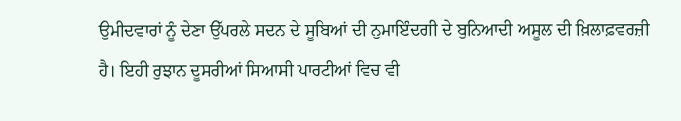ਉਮੀਦਵਾਰਾਂ ਨੂੰ ਦੇਣਾ ਉੱਪਰਲੇ ਸਦਨ ਦੇ ਸੂਬਿਆਂ ਦੀ ਨੁਮਾਇੰਦਗੀ ਦੇ ਬੁਨਿਆਦੀ ਅਸੂਲ ਦੀ ਖ਼ਿਲਾਫ਼ਵਰਜ਼ੀ ਹੈ। ਇਹੀ ਰੁਝਾਨ ਦੂਸਰੀਆਂ ਸਿਆਸੀ ਪਾਰਟੀਆਂ ਵਿਚ ਵੀ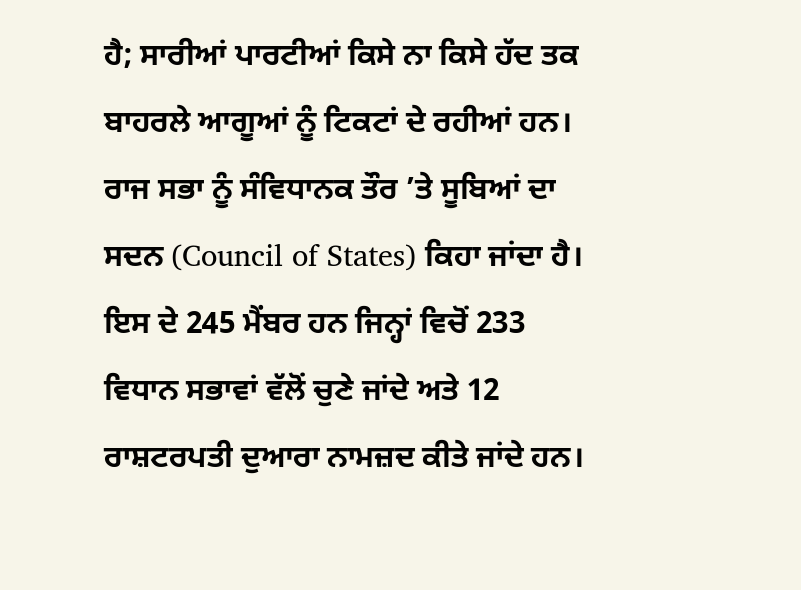ਹੈ; ਸਾਰੀਆਂ ਪਾਰਟੀਆਂ ਕਿਸੇ ਨਾ ਕਿਸੇ ਹੱਦ ਤਕ ਬਾਹਰਲੇ ਆਗੂਆਂ ਨੂੰ ਟਿਕਟਾਂ ਦੇ ਰਹੀਆਂ ਹਨ।
ਰਾਜ ਸਭਾ ਨੂੰ ਸੰਵਿਧਾਨਕ ਤੌਰ ’ਤੇ ਸੂਬਿਆਂ ਦਾ ਸਦਨ (Council of States) ਕਿਹਾ ਜਾਂਦਾ ਹੈ। ਇਸ ਦੇ 245 ਮੈਂਬਰ ਹਨ ਜਿਨ੍ਹਾਂ ਵਿਚੋਂ 233 ਵਿਧਾਨ ਸਭਾਵਾਂ ਵੱਲੋਂ ਚੁਣੇ ਜਾਂਦੇ ਅਤੇ 12 ਰਾਸ਼ਟਰਪਤੀ ਦੁਆਰਾ ਨਾਮਜ਼ਦ ਕੀਤੇ ਜਾਂਦੇ ਹਨ।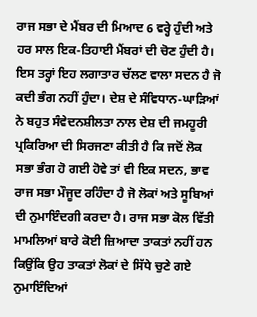ਰਾਜ ਸਭਾ ਦੇ ਮੈਂਬਰ ਦੀ ਮਿਆਦ 6 ਵਰ੍ਹੇ ਹੁੰਦੀ ਅਤੇ ਹਰ ਸਾਲ ਇਕ-ਤਿਹਾਈ ਮੈਂਬਰਾਂ ਦੀ ਚੋਣ ਹੁੰਦੀ ਹੈ। ਇਸ ਤਰ੍ਹਾਂ ਇਹ ਲਗਾਤਾਰ ਚੱਲਣ ਵਾਲਾ ਸਦਨ ਹੈ ਜੋ ਕਦੀ ਭੰਗ ਨਹੀਂ ਹੁੰਦਾ। ਦੇਸ਼ ਦੇ ਸੰਵਿਧਾਨ-ਘਾੜਿਆਂ ਨੇ ਬਹੁਤ ਸੰਵੇਦਨਸ਼ੀਲਤਾ ਨਾਲ ਦੇਸ਼ ਦੀ ਜਮਹੂਰੀ ਪ੍ਰਕਿਰਿਆ ਦੀ ਸਿਰਜਣਾ ਕੀਤੀ ਹੈ ਕਿ ਜਦੋਂ ਲੋਕ ਸਭਾ ਭੰਗ ਹੋ ਗਈ ਹੋਵੇ ਤਾਂ ਵੀ ਇਕ ਸਦਨ, ਭਾਵ ਰਾਜ ਸਭਾ ਮੌਜੂਦ ਰਹਿੰਦਾ ਹੈ ਜੋ ਲੋਕਾਂ ਅਤੇ ਸੂਬਿਆਂ ਦੀ ਨੁਮਾਇੰਦਗੀ ਕਰਦਾ ਹੈ। ਰਾਜ ਸਭਾ ਕੋਲ ਵਿੱਤੀ ਮਾਮਲਿਆਂ ਬਾਰੇ ਕੋਈ ਜ਼ਿਆਦਾ ਤਾਕਤਾਂ ਨਹੀਂ ਹਨ ਕਿਉਂਕਿ ਉਹ ਤਾਕਤਾਂ ਲੋਕਾਂ ਦੇ ਸਿੱਧੇ ਚੁਣੇ ਗਏ ਨੁਮਾਇੰਦਿਆਂ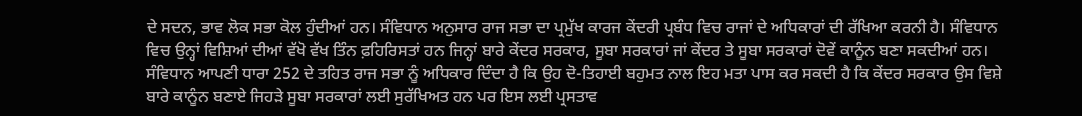ਦੇ ਸਦਨ, ਭਾਵ ਲੋਕ ਸਭਾ ਕੋਲ ਹੁੰਦੀਆਂ ਹਨ। ਸੰਵਿਧਾਨ ਅਨੁਸਾਰ ਰਾਜ ਸਭਾ ਦਾ ਪ੍ਰਮੁੱਖ ਕਾਰਜ ਕੇਂਦਰੀ ਪ੍ਰਬੰਧ ਵਿਚ ਰਾਜਾਂ ਦੇ ਅਧਿਕਾਰਾਂ ਦੀ ਰੱਖਿਆ ਕਰਨੀ ਹੈ। ਸੰਵਿਧਾਨ ਵਿਚ ਉਨ੍ਹਾਂ ਵਿਸ਼ਿਆਂ ਦੀਆਂ ਵੱਖੋ ਵੱਖ ਤਿੰਨ ਫ਼ਹਿਰਿਸਤਾਂ ਹਨ ਜਿਨ੍ਹਾਂ ਬਾਰੇ ਕੇਂਦਰ ਸਰਕਾਰ, ਸੂਬਾ ਸਰਕਾਰਾਂ ਜਾਂ ਕੇਂਦਰ ਤੇ ਸੂਬਾ ਸਰਕਾਰਾਂ ਦੋਵੇਂ ਕਾਨੂੰਨ ਬਣਾ ਸਕਦੀਆਂ ਹਨ। ਸੰਵਿਧਾਨ ਆਪਣੀ ਧਾਰਾ 252 ਦੇ ਤਹਿਤ ਰਾਜ ਸਭਾ ਨੂੰ ਅਧਿਕਾਰ ਦਿੰਦਾ ਹੈ ਕਿ ਉਹ ਦੋ-ਤਿਹਾਈ ਬਹੁਮਤ ਨਾਲ ਇਹ ਮਤਾ ਪਾਸ ਕਰ ਸਕਦੀ ਹੈ ਕਿ ਕੇਂਦਰ ਸਰਕਾਰ ਉਸ ਵਿਸ਼ੇ ਬਾਰੇ ਕਾਨੂੰਨ ਬਣਾਏ ਜਿਹੜੇ ਸੂਬਾ ਸਰਕਾਰਾਂ ਲਈ ਸੁਰੱਖਿਅਤ ਹਨ ਪਰ ਇਸ ਲਈ ਪ੍ਰਸਤਾਵ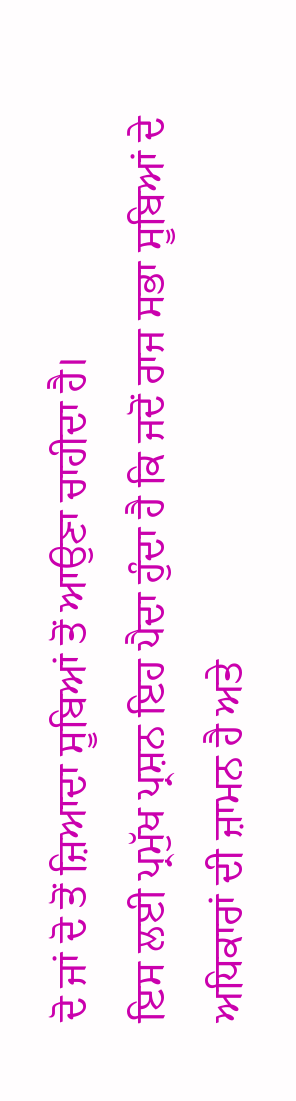ਦੋ ਜਾਂ ਦੋ ਤੋਂ ਜ਼ਿਆਦਾ ਸੂਬਿਆਂ ਤੋਂ ਆਉਣਾ ਚਾਹੀਦਾ ਹੈ।
ਇਸ ਲਈ ਪ੍ਰਮੁੱਖ ਪ੍ਰਸ਼ਨ ਇਹ ਪੈਦਾ ਹੁੰਦਾ ਹੈ ਕਿ ਜਦੋਂ ਰਾਜ ਸਭਾ ਸੂਬਿਆਂ ਦੇ ਅਧਿਕਾਰਾਂ ਦੀ ਜ਼ਾਮਨ ਹੈ ਅਤੇ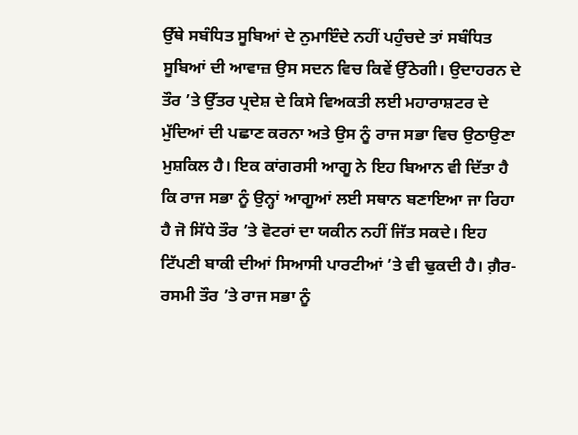ਉੱਥੇ ਸਬੰਧਿਤ ਸੂਬਿਆਂ ਦੇ ਨੁਮਾਇੰਦੇ ਨਹੀਂ ਪਹੁੰਚਦੇ ਤਾਂ ਸਬੰਧਿਤ ਸੂਬਿਆਂ ਦੀ ਆਵਾਜ਼ ਉਸ ਸਦਨ ਵਿਚ ਕਿਵੇਂ ਉੱਠੇਗੀ। ਉਦਾਹਰਨ ਦੇ ਤੌਰ ’ਤੇ ਉੱਤਰ ਪ੍ਰਦੇਸ਼ ਦੇ ਕਿਸੇ ਵਿਅਕਤੀ ਲਈ ਮਹਾਰਾਸ਼ਟਰ ਦੇ ਮੁੱਦਿਆਂ ਦੀ ਪਛਾਣ ਕਰਨਾ ਅਤੇ ਉਸ ਨੂੰ ਰਾਜ ਸਭਾ ਵਿਚ ਉਠਾਉਣਾ ਮੁਸ਼ਕਿਲ ਹੈ। ਇਕ ਕਾਂਗਰਸੀ ਆਗੂ ਨੇ ਇਹ ਬਿਆਨ ਵੀ ਦਿੱਤਾ ਹੈ ਕਿ ਰਾਜ ਸਭਾ ਨੂੰ ਉਨ੍ਹਾਂ ਆਗੂਆਂ ਲਈ ਸਥਾਨ ਬਣਾਇਆ ਜਾ ਰਿਹਾ ਹੈ ਜੋ ਸਿੱਧੇ ਤੌਰ ’ਤੇ ਵੋਟਰਾਂ ਦਾ ਯਕੀਨ ਨਹੀਂ ਜਿੱਤ ਸਕਦੇ। ਇਹ ਟਿੱਪਣੀ ਬਾਕੀ ਦੀਆਂ ਸਿਆਸੀ ਪਾਰਟੀਆਂ ’ਤੇ ਵੀ ਢੁਕਦੀ ਹੈ। ਗ਼ੈਰ-ਰਸਮੀ ਤੌਰ ’ਤੇ ਰਾਜ ਸਭਾ ਨੂੰ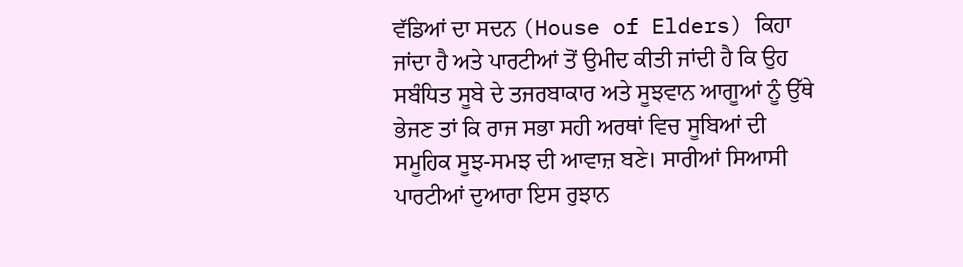ਵੱਡਿਆਂ ਦਾ ਸਦਨ (House of Elders) ਕਿਹਾ ਜਾਂਦਾ ਹੈ ਅਤੇ ਪਾਰਟੀਆਂ ਤੋਂ ਉਮੀਦ ਕੀਤੀ ਜਾਂਦੀ ਹੈ ਕਿ ਉਹ ਸਬੰਧਿਤ ਸੂਬੇ ਦੇ ਤਜਰਬਾਕਾਰ ਅਤੇ ਸੂਝਵਾਨ ਆਗੂਆਂ ਨੂੰ ਉੱਥੇ ਭੇਜਣ ਤਾਂ ਕਿ ਰਾਜ ਸਭਾ ਸਹੀ ਅਰਥਾਂ ਵਿਚ ਸੂਬਿਆਂ ਦੀ ਸਮੂਹਿਕ ਸੂਝ-ਸਮਝ ਦੀ ਆਵਾਜ਼ ਬਣੇ। ਸਾਰੀਆਂ ਸਿਆਸੀ ਪਾਰਟੀਆਂ ਦੁਆਰਾ ਇਸ ਰੁਝਾਨ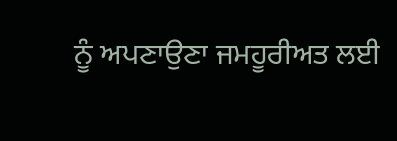ਨੂੰ ਅਪਣਾਉਣਾ ਜਮਹੂਰੀਅਤ ਲਈ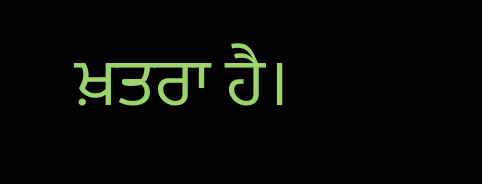ਖ਼ਤਰਾ ਹੈ।